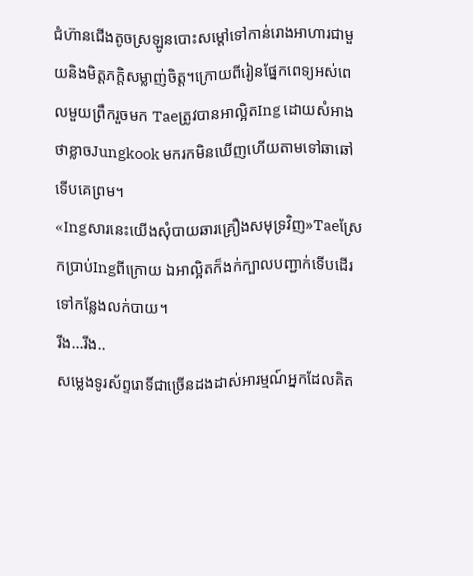ជំហ៊ានជើងតូចស្រឡូនបោះសម្ដៅទៅកាន់រោងអាហារជាមួយនិងមិត្តភក្តិសម្លាញ់ចិត្ត។ក្រោយពីរៀនផ្នែកពេទ្យអស់ពេលមួយព្រឹករួចមក Taeត្រូវបានអាល្អិតIng ដោយសំអាងថាខ្លាចJungkook មករកមិនឃើញហើយតាមទៅឆាឆៅទើបគេព្រម។
«Ingសារនេះយើងសុំបាយឆារគ្រឿងសមុទ្រវិញ»Taeស្រែកប្រាប់Ingពីក្រោយ ឯអាល្អិតក៏ងក់ក្បាលបញ្ជាក់ទើបដើរទៅកន្លែងលក់បាយ។
រីង...រីង..
សម្លេងទូរស័ព្ទរោទិ៍ជាច្រើនដងដាស់អារម្មណ៍អ្នកដែលគិត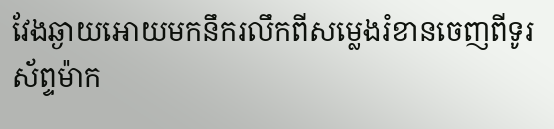វែងឆ្ងាយអោយមកនឹករលឹកពីសម្លេងរំខានចេញពីទូរស័ព្ទម៉ាក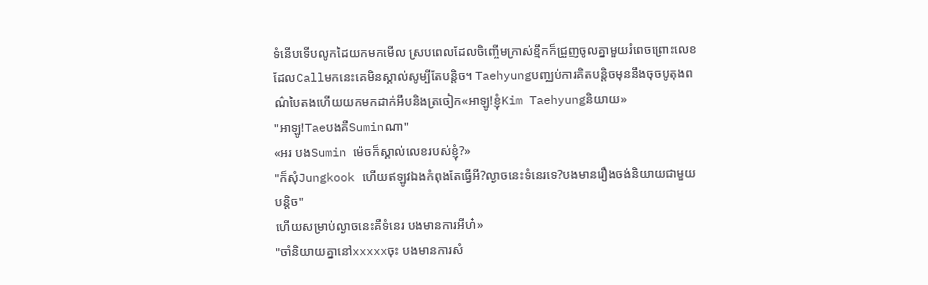ទំនើបទើបលូកដៃយកមកមើល ស្របពេលដែលចិញ្ចើមក្រាស់ខ្មឹកក៏ជ្រួញចូលគ្នាមួយរំពេចព្រោះលេខដែលCallមកនេះគេមិនស្គាល់សូម្បីតែបន្តិច។ Taehyungបញ្ឈប់ការគិតបន្តិចមុននឹងចុចបូតុងពណ៌បៃតងហើយយកមកដាក់អឹបនិងត្រចៀក«អាឡូ!ខ្ញុំKim Taehyungនិយាយ»
"អាឡូ!TaeបងគឺSuminណា"
«អរ បងSumin ម៉េចក៏ស្គាល់លេខរបស់ខ្ញុំ?»
"ក៏សុំJungkook ហើយឥឡូវឯងកំពុងតែធ្វើអី?ល្ងាចនេះទំនេរទេ?បងមានរឿងចង់និយាយជាមួយបន្តិច"
ហើយសម្រាប់ល្ងាចនេះគឺទំនេរ បងមានការអីហ៎»
"ចាំនិយាយគ្នានៅxxxxxចុះ បងមានការសំ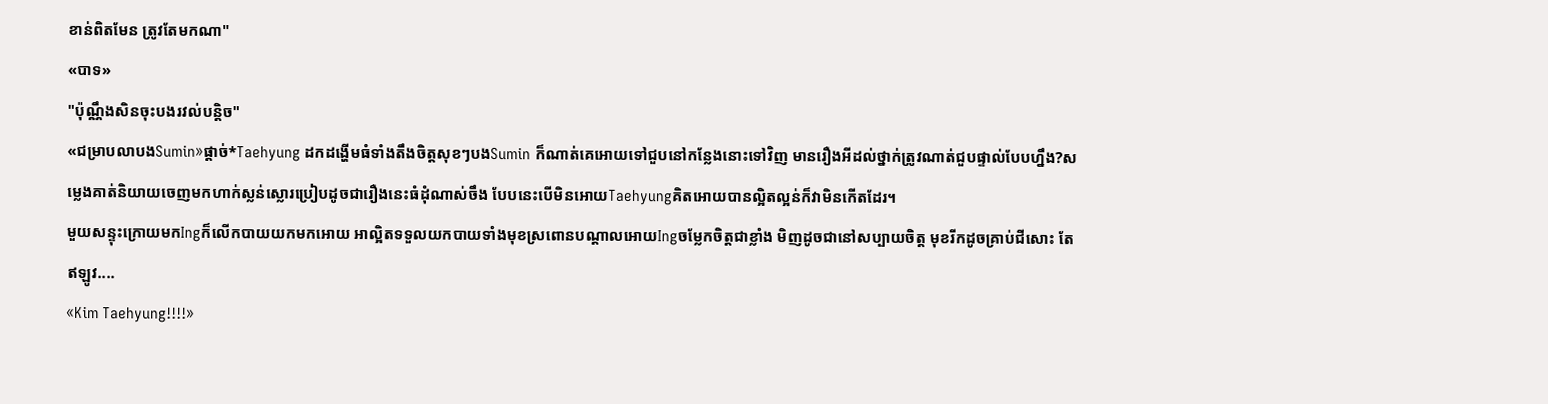ខាន់ពិតមែន ត្រូវតែមកណា"
«បាទ»
"ប៉ុណ្ណឹងសិនចុះបងរវល់បន្តិច"
«ជម្រាបលាបងSumin»ផ្ដាច់*Taehyung ដកដង្ហើមធំទាំងតឹងចិត្តសុខៗបងSumin ក៏ណាត់គេអោយទៅជួបនៅកន្លែងនោះទៅវិញ មានរឿងអីដល់ថ្នាក់ត្រូវណាត់ជួបផ្ទាល់បែបហ្នឹង?សម្លេងគាត់និយាយចេញមកហាក់ស្លន់ស្លោរប្រៀបដូចជារឿងនេះធំដុំណាស់ចឹង បែបនេះបើមិនអោយTaehyungគិតអោយបានល្អិតល្អន់ក៏វាមិនកើតដែរ។
មួយសន្ទុះក្រោយមកIngក៏លើកបាយយកមកអោយ អាល្អិតទទួលយកបាយទាំងមុខស្រពោនបណ្ដាលអោយIngចម្លែកចិត្តជាខ្លាំង មិញដូចជានៅសប្បាយចិត្ត មុខរីកដូចគ្រាប់ជីសោះ តែឥឡូវ....
«Kim Taehyung!!!!»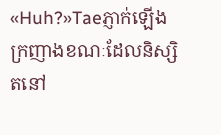«Huh?»Taeភ្ញាក់ឡើងក្រញាងខណៈដែលនិស្សិតនៅ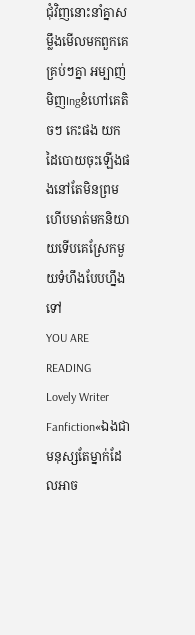ជុំវិញនោះនាំគ្នាសម្លឹងមើលមកពួកគេគ្រប់ៗគ្នា អម្បាញ់មិញIngខំហៅគេតិចៗ កេះផង យកដៃបោយចុះឡើងផងនៅតែមិនព្រមហើបមាត់មកនិយាយទើបគេស្រែកមួយទំហឹងបែបហ្នឹងទៅ
YOU ARE READING
Lovely Writer
Fanfiction«ឯងជាមនុស្សតែម្នាក់ដែលអាច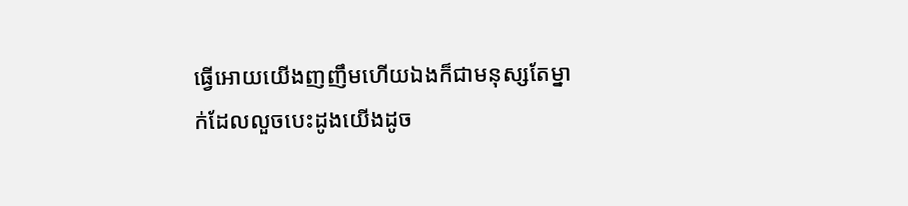ធ្វើអោយយើងញញឹមហើយឯងក៏ជាមនុស្សតែម្នាក់ដែលលួចបេះដូងយើងដូច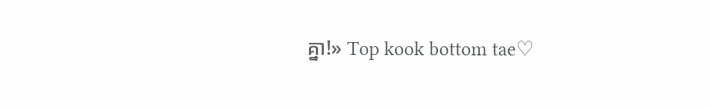គ្នា!» Top kook bottom tae♡